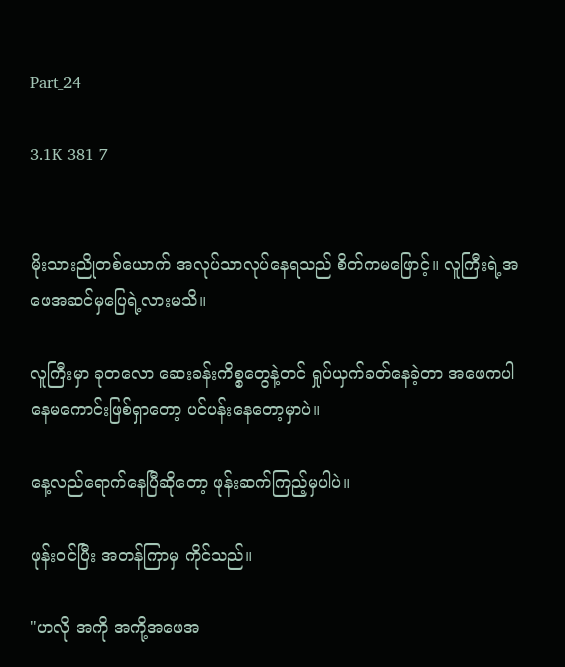Part_24

3.1K 381 7


မိုးသားညိုတစ်ယောက် အလုပ်သာလုပ်နေရသည် စိတ်ကမဖြောင့်။ လူကြီးရဲ့အဖေအဆင်မှပြေရဲ့လားမသိ။

လူကြီးမှာ ခုတလော ဆေးခန်းကိစ္စတွေနဲ့တင် ရှုပ်ယှက်ခတ်နေခဲ့တာ အဖေကပါနေမကောင်းဖြစ်ရှာတော့ ပင်ပန်းနေတော့မှာပဲ။

နေ့လည်ရောက်နေပြီဆိုတော့ ဖုန်းဆက်ကြည့်မှပါပဲ။

ဖုန်းဝင်ပြီး အတန်ကြာမှ ကိုင်သည်။

"ဟလို အကို အကို့အဖေအ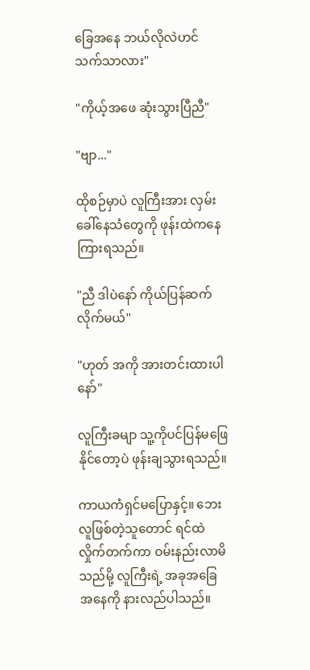ခြေအနေ ဘယ်လိုလဲဟင် သက်သာလား"

"ကိုယ့်အဖေ ဆုံးသွားပြီညီ"

"ဗျာ..."

ထိုစဉ်မှာပဲ လူကြီးအား လှမ်းခေါ်နေသံတွေကို ဖုန်းထဲကနေကြားရသည်။

"ညီ ဒါပဲနော် ကိုယ်ပြန်ဆက်လိုက်မယ်"

"ဟုတ် အကို အားတင်းထားပါနော်"

လူကြီးခမျာ သူ့ကိုပင်ပြန်မဖြေနိုင်တော့ပဲ ဖုန်းချသွားရသည်။

ကာယကံရှင်မပြောနှင့်။ ဘေးလူဖြစ်တဲ့သူတောင် ရင်ထဲလှိုက်တက်ကာ ဝမ်းနည်းလာမိသည်မို့ လူကြီးရဲ့ အခုအခြေအနေကို နားလည်ပါသည်။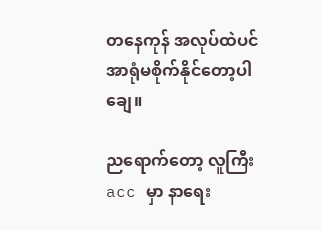တနေကုန် အလုပ်ထဲပင်အာရုံမစိုက်‌နိုင်တော့ပါချေ။

ညရောက်တော့ လူကြီးacc မှာ နာရေး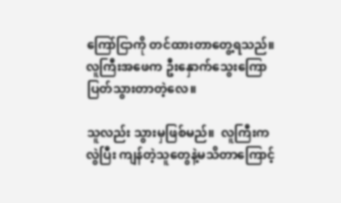ကြော်ငြာကို တင်ထားတာတွေ့ရသည်။ လူကြီးအဖေက ဦးနှောက်သွေးကြောပြတ်သွားတာတဲ့လေ။

သူလည်း သွားမှဖြစ်မည်။  လူကြီးကလွဲပြီး ကျန်တဲ့သူတွေနဲ့မသိတာကြောင့်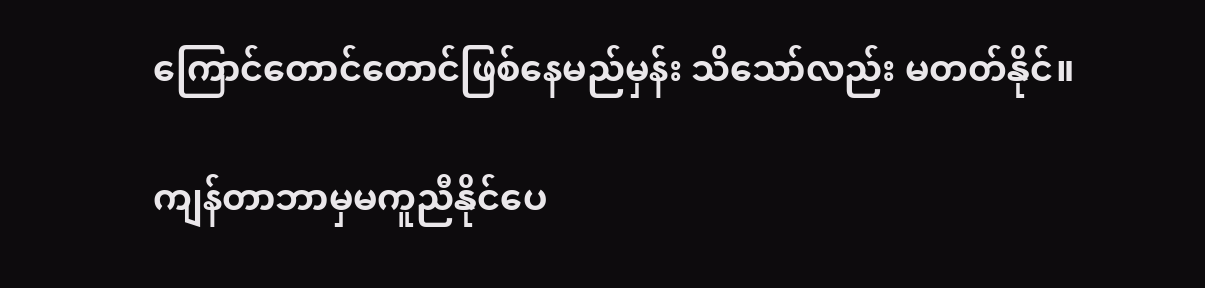ကြောင်တောင်တောင်‌ဖြစ်နေမည်မှန်း သိသော်လည်း မတတ်နိုင်။

ကျန်တာဘာမှမကူညီနိုင်ပေ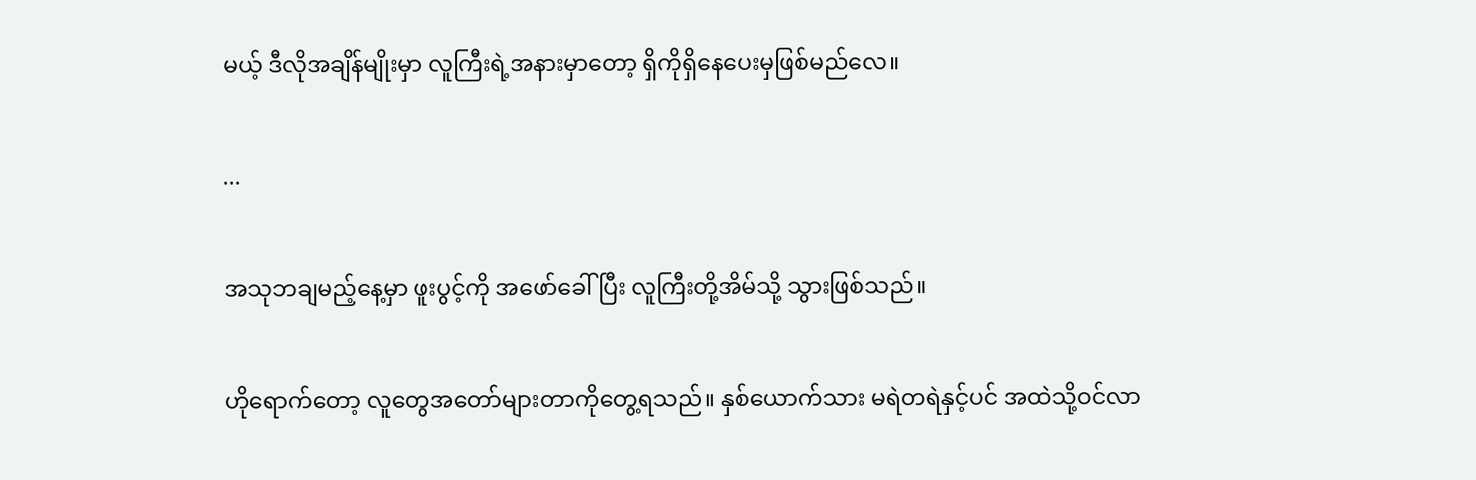မယ့် ဒီလိုအချိန်မျိုးမှာ လူကြီးရဲ့အနားမှာတော့ ရှိကိုရှိနေပေးမှဖြစ်မည်လေ။

...

အသုဘချမည့်နေ့မှာ ဖူးပွင့်ကို အဖော်ခေါ်ပြီး လူကြီးတို့အိမ်သို့ သွားဖြစ်သည်။

ဟိုရောက်တော့ လူတွေ‌အတော်များတာကိုတွေ့ရသည်။ နှစ်ယောက်သား မရဲတရဲနှင့်ပင် အထဲသို့ဝင်လာ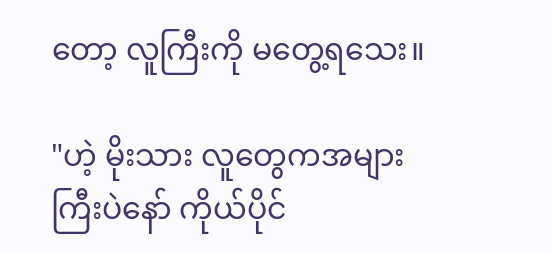တော့ လူကြီးကို မတွေ့ရသေး။

"ဟဲ့ မိုးသား လူတွေကအများကြီးပဲနော် ကိုယ်ပိုင်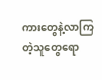ကားတွေနဲ့လာကြတဲ့သူတွေရော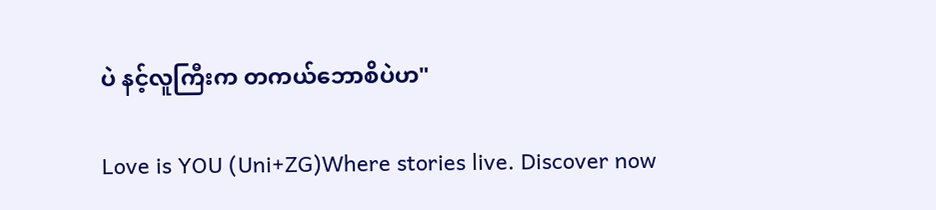ပဲ နင့်လူကြီးက တကယ်ဘောစိပဲဟ"

Love is YOU (Uni+ZG)Where stories live. Discover now